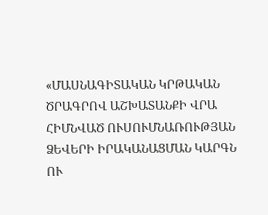«ՄԱՍՆԱԳԻՏԱԿԱՆ ԿՐԹԱԿԱՆ ԾՐԱԳՐՈՎ ԱՇԽԱՏԱՆՔԻ ՎՐԱ ՀԻՄՆՎԱԾ ՈՒՍՈՒՄՆԱՌՈՒԹՅԱՆ ՁԵՎԵՐԻ ԻՐԱԿԱՆԱՑՄԱՆ ԿԱՐԳՆ ՈՒ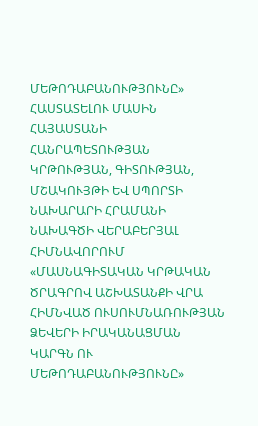ՄԵԹՈԴԱԲԱՆՈՒԹՅՈՒՆԸ» ՀԱՍՏԱՏԵԼՈՒ ՄԱՍԻՆ ՀԱՅԱՍՏԱՆԻ ՀԱՆՐԱՊԵՏՈՒԹՅԱՆ ԿՐԹՈՒԹՅԱՆ, ԳԻՏՈՒԹՅԱՆ, ՄՇԱԿՈՒՅԹԻ ԵՎ ՍՊՈՐՏԻ ՆԱԽԱՐԱՐԻ ՀՐԱՄԱՆԻ ՆԱԽԱԳԾԻ ՎԵՐԱԲԵՐՅԱԼ
ՀԻՄՆԱՎՈՐՈՒՄ
«ՄԱՍՆԱԳԻՏԱԿԱՆ ԿՐԹԱԿԱՆ ԾՐԱԳՐՈՎ ԱՇԽԱՏԱՆՔԻ ՎՐԱ ՀԻՄՆՎԱԾ ՈՒՍՈՒՄՆԱՌՈՒԹՅԱՆ ՁԵՎԵՐԻ ԻՐԱԿԱՆԱՑՄԱՆ ԿԱՐԳՆ ՈՒ ՄԵԹՈԴԱԲԱՆՈՒԹՅՈՒՆԸ»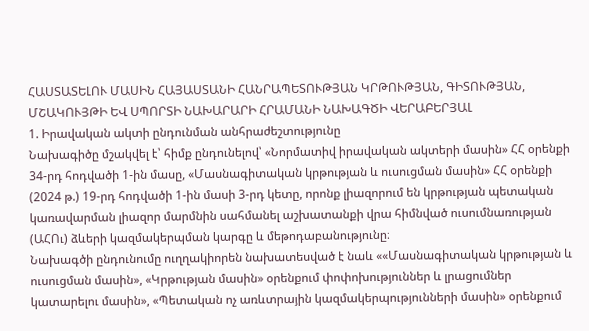ՀԱՍՏԱՏԵԼՈՒ ՄԱՍԻՆ ՀԱՅԱՍՏԱՆԻ ՀԱՆՐԱՊԵՏՈՒԹՅԱՆ ԿՐԹՈՒԹՅԱՆ, ԳԻՏՈՒԹՅԱՆ, ՄՇԱԿՈՒՅԹԻ ԵՎ ՍՊՈՐՏԻ ՆԱԽԱՐԱՐԻ ՀՐԱՄԱՆԻ ՆԱԽԱԳԾԻ ՎԵՐԱԲԵՐՅԱԼ
1. Իրավական ակտի ընդունման անհրաժեշտությունը
Նախագիծը մշակվել է՝ հիմք ընդունելով՝ «Նորմատիվ իրավական ակտերի մասին» ՀՀ օրենքի 34-րդ հոդվածի 1-ին մասը, «Մասնագիտական կրթության և ուսուցման մասին» ՀՀ օրենքի (2024 թ.) 19-րդ հոդվածի 1-ին մասի 3-րդ կետը, որոնք լիազորում են կրթության պետական կառավարման լիազոր մարմնին սահմանել աշխատանքի վրա հիմնված ուսումնառության (ԱՀՈւ) ձևերի կազմակերպման կարգը և մեթոդաբանությունը։
Նախագծի ընդունումը ուղղակիորեն նախատեսված է նաև ««Մասնագիտական կրթության և ուսուցման մասին», «Կրթության մասին» օրենքում փոփոխություններ և լրացումներ կատարելու մասին», «Պետական ոչ առևտրային կազմակերպությունների մասին» օրենքում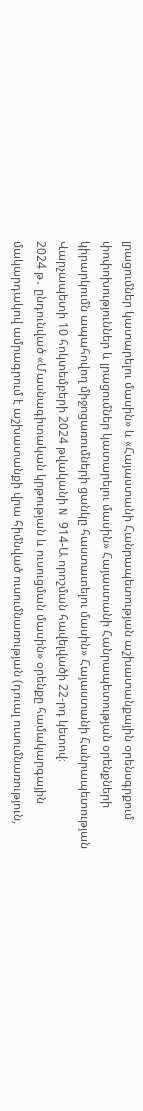լրացումներ կատարելու մասին» և «Հայաստանի Հանրապետության աշխատանքային օրենսգրքում փոփոխություններ և լրացումներ կատարելու մասին» Հայաստանի Հանրապետության օրենքների կիրարկումն ապահովող միջոցառումների ցանկը հաստատելու մասին» Հայաստանի Հանրապետության Վարչապետի 10 հոկտեմբերի 2024 թվականի N 914-Ա որոշման հավելվածի 22-րդ կետով։
2024 թ․ ընդունված «Մասնագիտական կրթության և ուսուցման մասին» օրենքը համակարգային մակարդակով ամրագրում է աշխատանքի վրա հիմնված ուսումնառության (դուալ ուսումնառություն,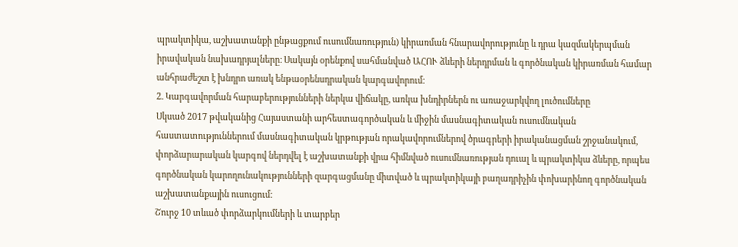պրակտիկա, աշխատանքի ընթացքում ուսումնառություն) կիրառման հնարավորությունը և դրա կազմակերպման իրավական նախադրյալները։ Սակայն օրենքով սահմանված ԱՀՈՒ ձևերի ներդրման և գործնական կիրառման համար անհրաժեշտ է խնդրո առակ ենթաօրենսդրական կարգավորում։
2. Կարգավորման հարաբերությունների ներկա վիճակը, առկա խնդիրներն ու առաջարկվող լուծումները
Սկսած 2017 թվականից Հայաստանի արհեստագործական և միջին մասնագիտական ուսումնական հաստատություններում մասնագիտական կրթության որակավորումներով ծրագրերի իրականացման շրջանակում, փորձարարական կարգով ներդվել է աշխատանքի վրա հիմնված ուսումնառության դուալ և պրակտիկա ձևերը, որպես գործնական կարողունակությունների զարգացմանը միտված և պրակտիկայի բաղադրիչին փոխարինող գործնական աշխատանքային ուսուցում։
Շուրջ 10 տևած փորձարկումների և տարբեր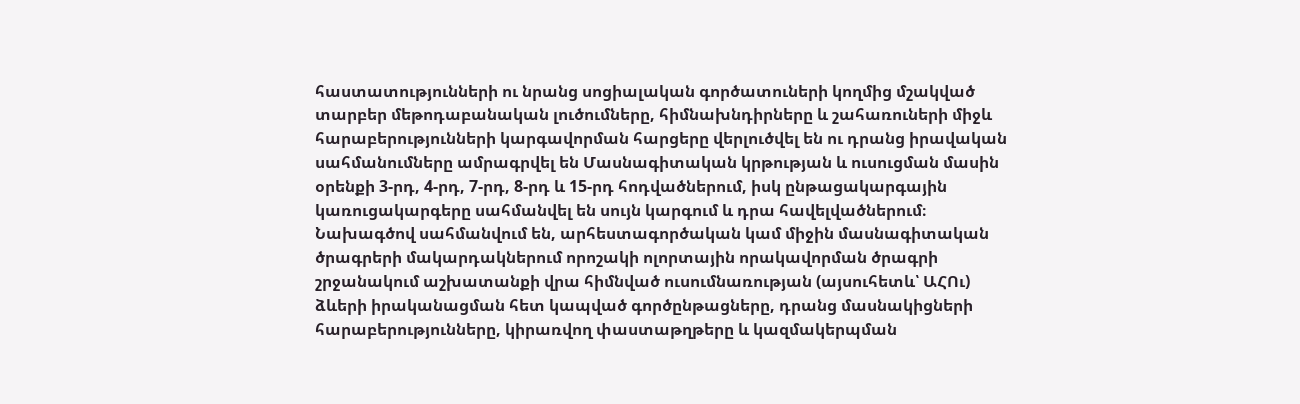հաստատությունների ու նրանց սոցիալական գործատուների կողմից մշակված տարբեր մեթոդաբանական լուծումները, հիմնախնդիրները և շահառուների միջև հարաբերությունների կարգավորման հարցերը վերլուծվել են ու դրանց իրավական սահմանումները ամրագրվել են Մասնագիտական կրթության և ուսուցման մասին օրենքի 3-րդ, 4-րդ, 7-րդ, 8-րդ և 15-րդ հոդվածներում, իսկ ընթացակարգային կառուցակարգերը սահմանվել են սույն կարգում և դրա հավելվածներում։
Նախագծով սահմանվում են, արհեստագործական կամ միջին մասնագիտական ծրագրերի մակարդակներում որոշակի ոլորտային որակավորման ծրագրի շրջանակում աշխատանքի վրա հիմնված ուսումնառության (այսուհետև՝ ԱՀՈւ) ձևերի իրականացման հետ կապված գործընթացները, դրանց մասնակիցների հարաբերությունները, կիրառվող փաստաթղթերը և կազմակերպման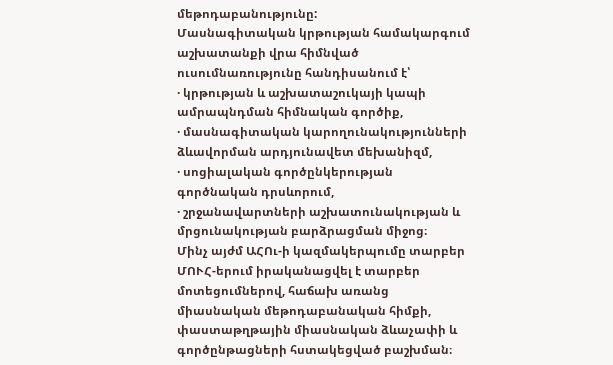մեթոդաբանությունը:
Մասնագիտական կրթության համակարգում աշխատանքի վրա հիմնված ուսումնառությունը հանդիսանում է՝
· կրթության և աշխատաշուկայի կապի ամրապնդման հիմնական գործիք,
· մասնագիտական կարողունակությունների ձևավորման արդյունավետ մեխանիզմ,
· սոցիալական գործընկերության գործնական դրսևորում,
· շրջանավարտների աշխատունակության և մրցունակության բարձրացման միջոց։
Մինչ այժմ ԱՀՈւ-ի կազմակերպումը տարբեր ՄՈՒՀ-երում իրականացվել է տարբեր մոտեցումներով, հաճախ առանց միասնական մեթոդաբանական հիմքի, փաստաթղթային միասնական ձևաչափի և գործընթացների հստակեցված բաշխման։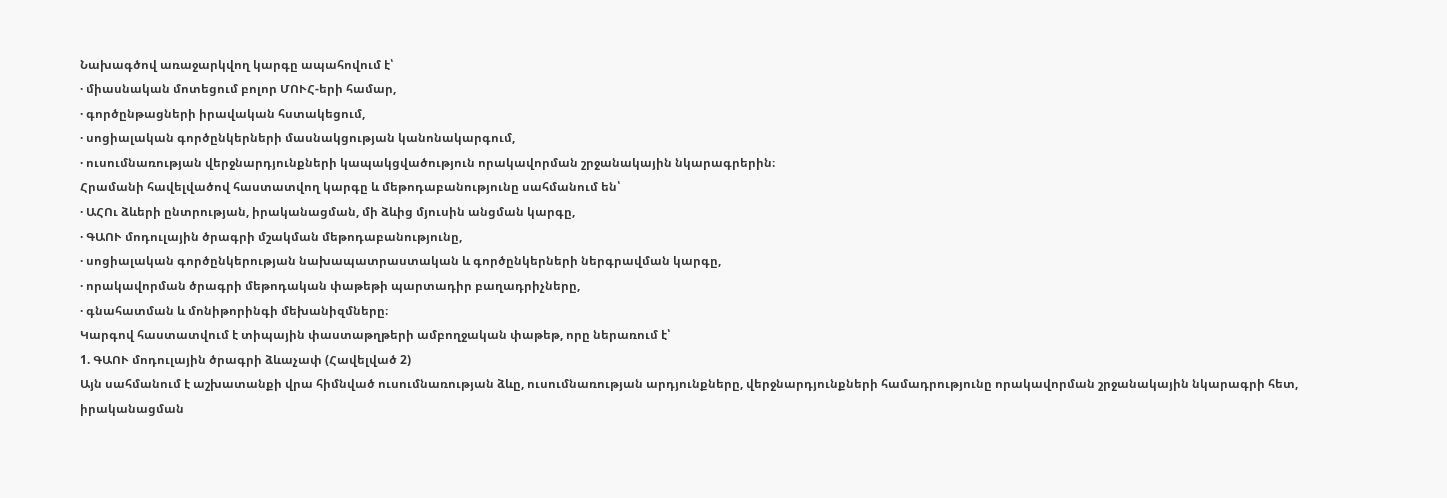Նախագծով առաջարկվող կարգը ապահովում է՝
· միասնական մոտեցում բոլոր ՄՈՒՀ-երի համար,
· գործընթացների իրավական հստակեցում,
· սոցիալական գործընկերների մասնակցության կանոնակարգում,
· ուսումնառության վերջնարդյունքների կապակցվածություն որակավորման շրջանակային նկարագրերին։
Հրամանի հավելվածով հաստատվող կարգը և մեթոդաբանությունը սահմանում են՝
· ԱՀՈւ ձևերի ընտրության, իրականացման, մի ձևից մյուսին անցման կարգը,
· ԳԱՈՒ մոդուլային ծրագրի մշակման մեթոդաբանությունը,
· սոցիալական գործընկերության նախապատրաստական և գործընկերների ներգրավման կարգը,
· որակավորման ծրագրի մեթոդական փաթեթի պարտադիր բաղադրիչները,
· գնահատման և մոնիթորինգի մեխանիզմները։
Կարգով հաստատվում է տիպային փաստաթղթերի ամբողջական փաթեթ, որը ներառում է՝
1. ԳԱՈՒ մոդուլային ծրագրի ձևաչափ (Հավելված 2)
Այն սահմանում է աշխատանքի վրա հիմնված ուսումնառության ձևը, ուսումնառության արդյունքները, վերջնարդյունքների համադրությունը որակավորման շրջանակային նկարագրի հետ, իրականացման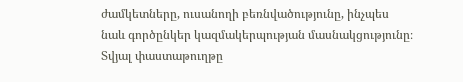ժամկետները, ուսանողի բեռնվածությունը, ինչպես նաև գործընկեր կազմակերպության մասնակցությունը։
Տվյալ փաստաթուղթը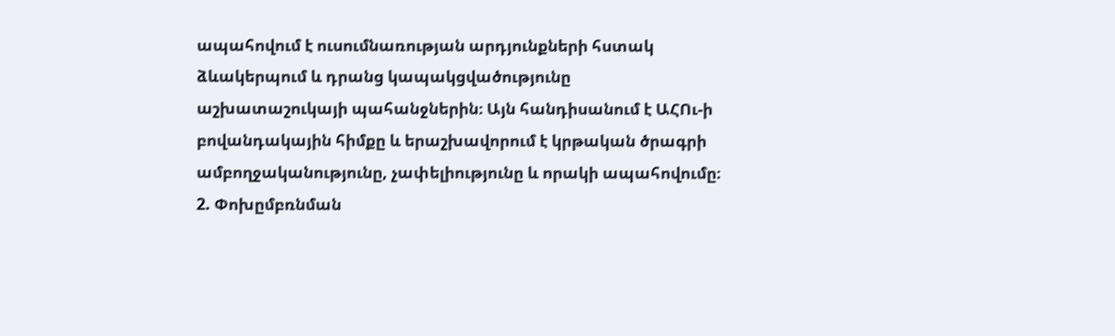ապահովում է ուսումնառության արդյունքների հստակ ձևակերպում և դրանց կապակցվածությունը աշխատաշուկայի պահանջներին։ Այն հանդիսանում է ԱՀՈւ-ի բովանդակային հիմքը և երաշխավորում է կրթական ծրագրի ամբողջականությունը, չափելիությունը և որակի ապահովումը։
2. Փոխըմբռնման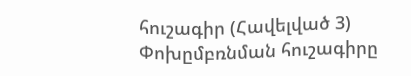հուշագիր (Հավելված 3)
Փոխըմբռնման հուշագիրը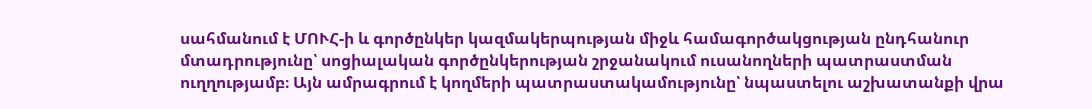սահմանում է ՄՈՒՀ-ի և գործընկեր կազմակերպության միջև համագործակցության ընդհանուր մտադրությունը՝ սոցիալական գործընկերության շրջանակում ուսանողների պատրաստման ուղղությամբ։ Այն ամրագրում է կողմերի պատրաստակամությունը՝ նպաստելու աշխատանքի վրա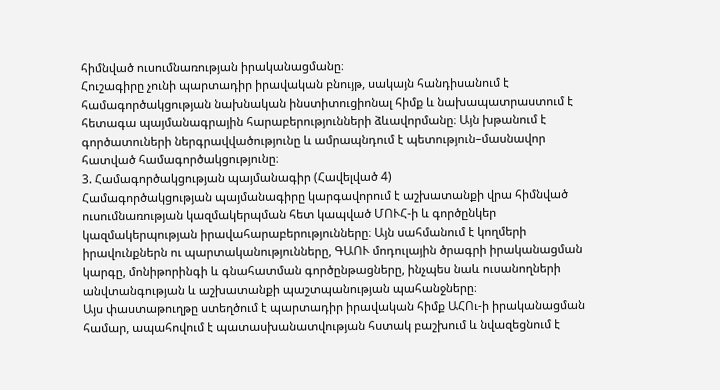հիմնված ուսումնառության իրականացմանը։
Հուշագիրը չունի պարտադիր իրավական բնույթ, սակայն հանդիսանում է համագործակցության նախնական ինստիտուցիոնալ հիմք և նախապատրաստում է հետագա պայմանագրային հարաբերությունների ձևավորմանը։ Այն խթանում է գործատուների ներգրավվածությունը և ամրապնդում է պետություն–մասնավոր հատված համագործակցությունը։
3. Համագործակցության պայմանագիր (Հավելված 4)
Համագործակցության պայմանագիրը կարգավորում է աշխատանքի վրա հիմնված ուսումնառության կազմակերպման հետ կապված ՄՈՒՀ-ի և գործընկեր կազմակերպության իրավահարաբերությունները։ Այն սահմանում է կողմերի իրավունքներն ու պարտականությունները, ԳԱՈՒ մոդուլային ծրագրի իրականացման կարգը, մոնիթորինգի և գնահատման գործընթացները, ինչպես նաև ուսանողների անվտանգության և աշխատանքի պաշտպանության պահանջները։
Այս փաստաթուղթը ստեղծում է պարտադիր իրավական հիմք ԱՀՈւ-ի իրականացման համար, ապահովում է պատասխանատվության հստակ բաշխում և նվազեցնում է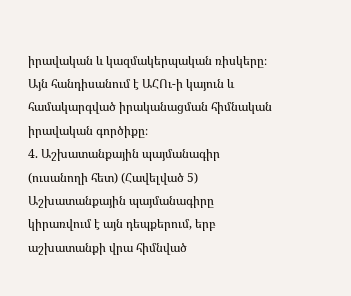իրավական և կազմակերպական ռիսկերը։ Այն հանդիսանում է ԱՀՈւ-ի կայուն և համակարգված իրականացման հիմնական իրավական գործիքը։
4. Աշխատանքային պայմանագիր (ուսանողի հետ) (Հավելված 5)
Աշխատանքային պայմանագիրը կիրառվում է այն դեպքերում, երբ աշխատանքի վրա հիմնված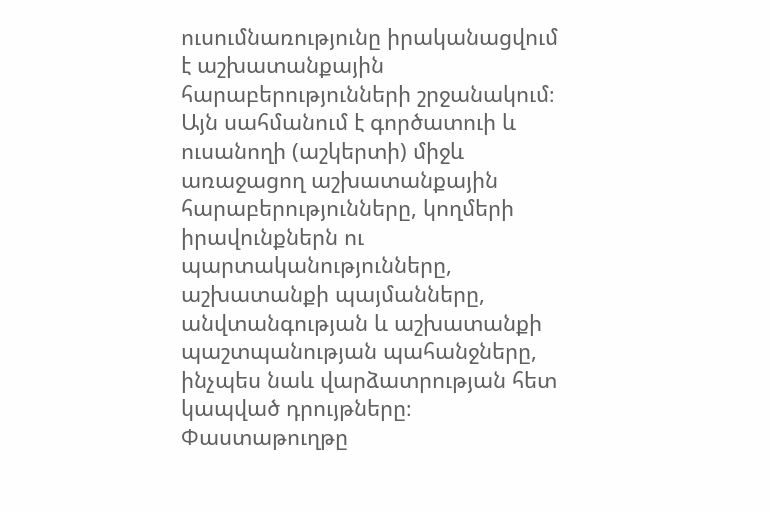ուսումնառությունը իրականացվում է աշխատանքային հարաբերությունների շրջանակում։ Այն սահմանում է գործատուի և ուսանողի (աշկերտի) միջև առաջացող աշխատանքային հարաբերությունները, կողմերի իրավունքներն ու պարտականությունները, աշխատանքի պայմանները, անվտանգության և աշխատանքի պաշտպանության պահանջները, ինչպես նաև վարձատրության հետ կապված դրույթները։
Փաստաթուղթը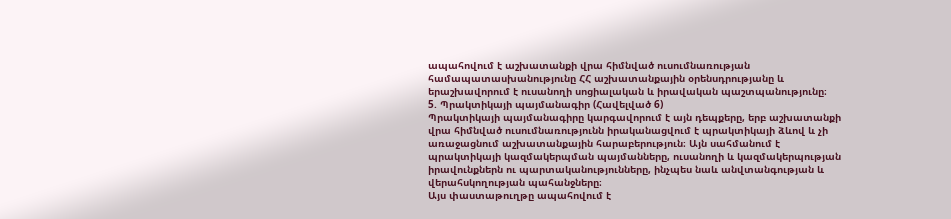ապահովում է աշխատանքի վրա հիմնված ուսումնառության համապատասխանությունը ՀՀ աշխատանքային օրենսդրությանը և երաշխավորում է ուսանողի սոցիալական և իրավական պաշտպանությունը։
5. Պրակտիկայի պայմանագիր (Հավելված 6)
Պրակտիկայի պայմանագիրը կարգավորում է այն դեպքերը, երբ աշխատանքի վրա հիմնված ուսումնառությունն իրականացվում է պրակտիկայի ձևով և չի առաջացնում աշխատանքային հարաբերություն։ Այն սահմանում է պրակտիկայի կազմակերպման պայմանները, ուսանողի և կազմակերպության իրավունքներն ու պարտականությունները, ինչպես նաև անվտանգության և վերահսկողության պահանջները։
Այս փաստաթուղթը ապահովում է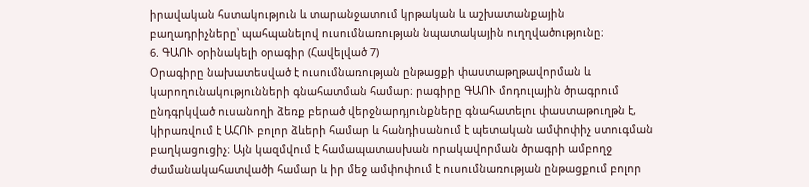իրավական հստակություն և տարանջատում կրթական և աշխատանքային բաղադրիչները՝ պահպանելով ուսումնառության նպատակային ուղղվածությունը։
6. ԳԱՈՒ օրինակելի օրագիր (Հավելված 7)
Օրագիրը նախատեսված է ուսումնառության ընթացքի փաստաթղթավորման և կարողունակությունների գնահատման համար։ րագիրը ԳԱՈՒ մոդուլային ծրագրում ընդգրկված ուսանողի ձեռք բերած վերջնարդյունքները գնահատելու փաստաթուղթն է, կիրառվում է ԱՀՈՒ բոլոր ձևերի համար և հանդիսանում է պետական ամփոփիչ ստուգման բաղկացուցիչ։ Այն կազմվում է համապատասխան որակավորման ծրագրի ամբողջ ժամանակահատվածի համար և իր մեջ ամփոփում է ուսումնառության ընթացքում բոլոր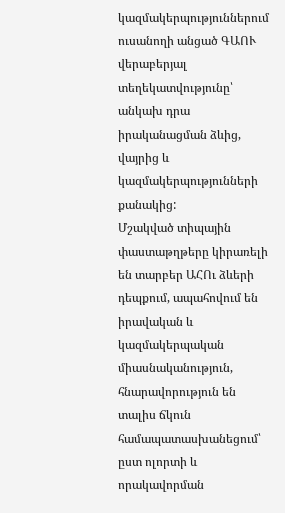կազմակերպություններում ուսանողի անցած ԳԱՈՒ վերաբերյալ տեղեկատվությունը՝ անկախ դրա իրականացման ձևից, վայրից և կազմակերպությունների քանակից:
Մշակված տիպային փաստաթղթերը կիրառելի են տարբեր ԱՀՈւ ձևերի դեպքում, ապահովում են իրավական և կազմակերպական միասնականություն, հնարավորություն են տալիս ճկուն համապատասխանեցում՝ ըստ ոլորտի և որակավորման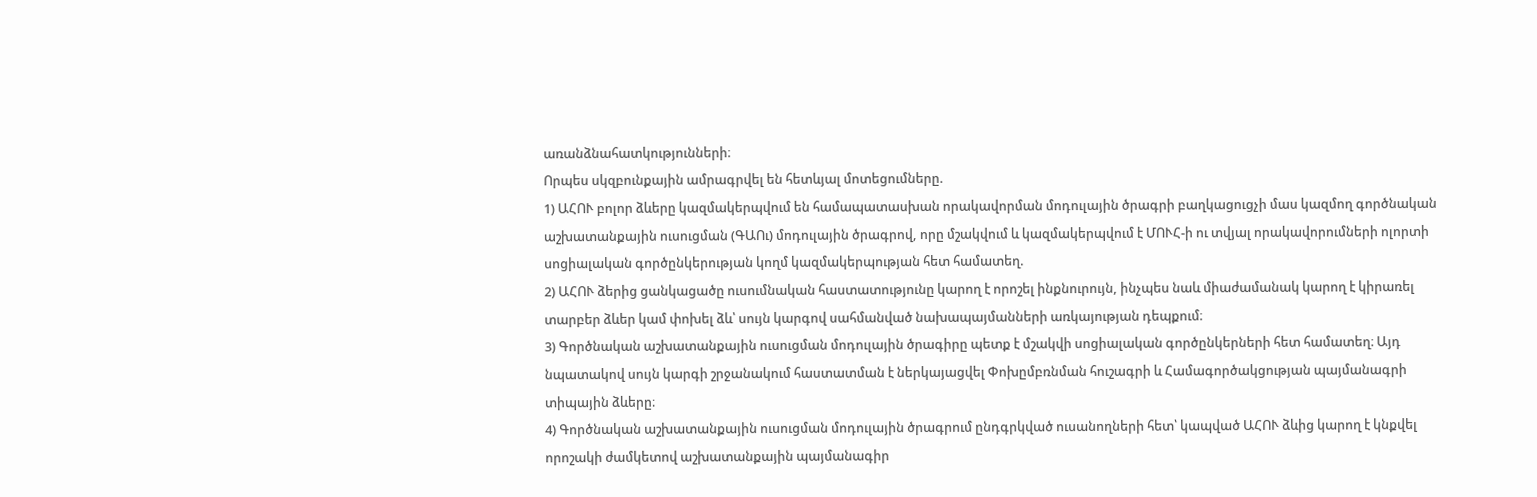առանձնահատկությունների։
Որպես սկզբունքային ամրագրվել են հետևյալ մոտեցումները.
1) ԱՀՈՒ բոլոր ձևերը կազմակերպվում են համապատասխան որակավորման մոդուլային ծրագրի բաղկացուցչի մաս կազմող գործնական աշխատանքային ուսուցման (ԳԱՈւ) մոդուլային ծրագրով, որը մշակվում և կազմակերպվում է ՄՈՒՀ-ի ու տվյալ որակավորումների ոլորտի սոցիալական գործընկերության կողմ կազմակերպության հետ համատեղ.
2) ԱՀՈՒ ձերից ցանկացածը ուսումնական հաստատությունը կարող է որոշել ինքնուրույն, ինչպես նաև միաժամանակ կարող է կիրառել տարբեր ձևեր կամ փոխել ձև՝ սույն կարգով սահմանված նախապայմանների առկայության դեպքում։
3) Գործնական աշխատանքային ուսուցման մոդուլային ծրագիրը պետք է մշակվի սոցիալական գործընկերների հետ համատեղ։ Այդ նպատակով սույն կարգի շրջանակում հաստատման է ներկայացվել Փոխըմբռնման հուշագրի և Համագործակցության պայմանագրի տիպային ձևերը։
4) Գործնական աշխատանքային ուսուցման մոդուլային ծրագրում ընդգրկված ուսանողների հետ՝ կապված ԱՀՈՒ ձևից կարող է կնքվել որոշակի ժամկետով աշխատանքային պայմանագիր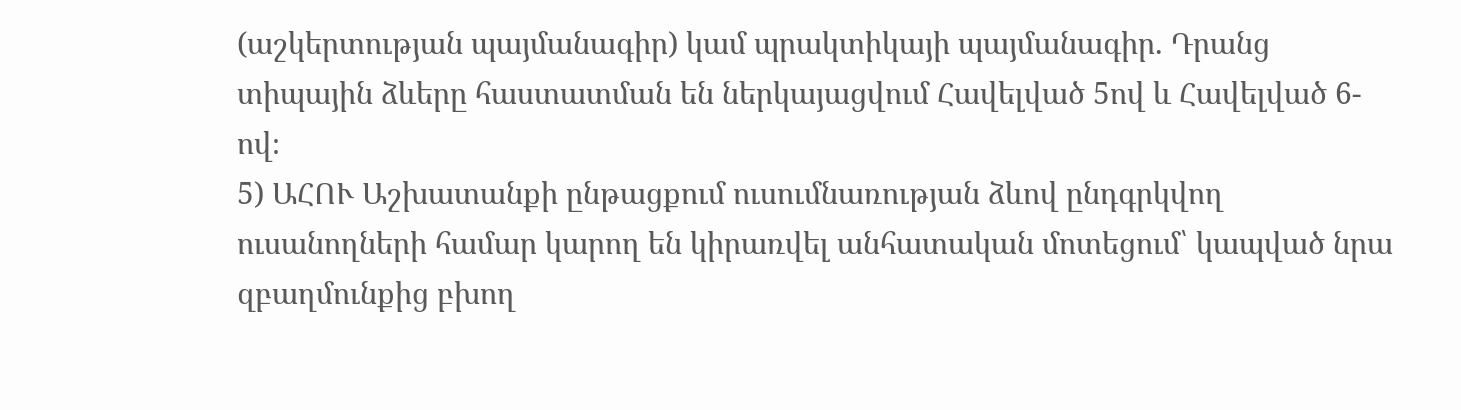(աշկերտության պայմանագիր) կամ պրակտիկայի պայմանագիր. Դրանց տիպային ձևերը հաստատման են ներկայացվում Հավելված 5ով և Հավելված 6-ով։
5) ԱՀՈՒ Աշխատանքի ընթացքում ուսումնառության ձևով ընդգրկվող ուսանողների համար կարող են կիրառվել անհատական մոտեցում՝ կապված նրա զբաղմունքից բխող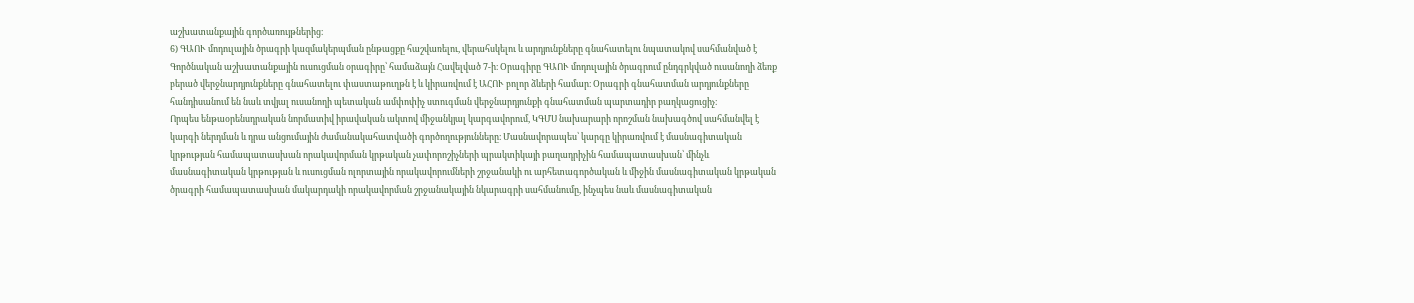աշխատանքային գործառույթներից։
6) ԳԱՈՒ մոդուլային ծրագրի կազմակերպման ընթացքը հաշվառելու, վերահսկելու և արդյունքները գնահատելու նպատակով սահմանված է Գործնական աշխատանքային ուսուցման օրագիրը՝ համաձայն Հավելված 7-ի։ Օրագիրը ԳԱՈՒ մոդուլային ծրագրում ընդգրկված ուսանողի ձեռք բերած վերջնարդյունքները գնահատելու փաստաթուղթն է և կիրառվում է ԱՀՈՒ բոլոր ձևերի համար։ Օրագրի գնահատման արդյունքները հանդիսանում են նաև տվյալ ուսանողի պետական ամփոփիչ ստուգման վերջնարդյունքի գնահատման պարտադիր բաղկացուցիչ։
Որպես ենթաօրենսդրական նորմատիվ իրավական ակտով միջանկյալ կարգավորում, ԿԳՄՍ նախարարի որոշման նախագծով սահմանվել է կարգի ներդման և դրա անցումային ժամանակահատվածի գործողությունները։ Մասնավորապես՝ կարգը կիրառվում է մասնագիտական կրթության համապատասխան որակավորման կրթական չափորոշիչների պրակտիկայի բաղադրիչին համապատասխան՝ մինչև մասնագիտական կրթության և ուսուցման ոլորտային որակավորումների շրջանակի ու արհետագործական և միջին մասնագիտական կրթական ծրագրի համապատասխան մակարդակի որակավորման շրջանակային նկարագրի սահմանումը, ինչպես նաև մասնագիտական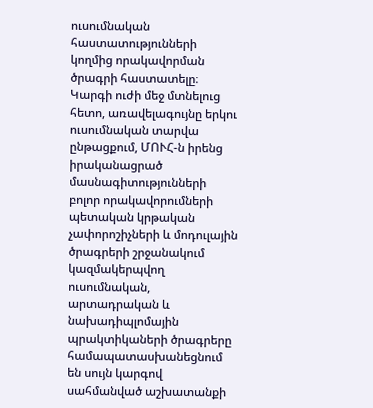ուսումնական հաստատությունների կողմից որակավորման ծրագրի հաստատելը։ Կարգի ուժի մեջ մտնելուց հետո, առավելագույնը երկու ուսումնական տարվա ընթացքում, ՄՈՒՀ-ն իրենց իրականացրած մասնագիտությունների բոլոր որակավորումների պետական կրթական չափորոշիչների և մոդուլային ծրագրերի շրջանակում կազմակերպվող ուսումնական, արտադրական և նախադիպլոմային պրակտիկաների ծրագրերը համապատասխանեցնում են սույն կարգով սահմանված աշխատանքի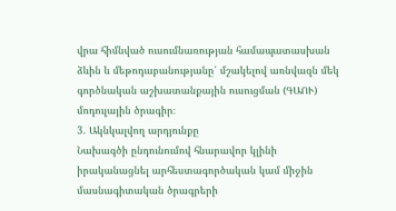վրա հիմնված ուսումնառության համապատասխան ձևին և մեթոդաբանությանը՝ մշակելով առնվազն մեկ գործնական աշխատանքային ուսուցման (ԳԱՈՒ) մոդուլային ծրագիր։
3. Ակնկալվող արդյունքը
Նախագծի ընդունումով հնարավոր կլինի իրականացնել արհեստագործական կամ միջին մասնագիտական ծրագրերի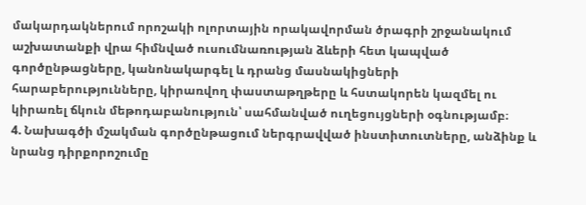մակարդակներում որոշակի ոլորտային որակավորման ծրագրի շրջանակում աշխատանքի վրա հիմնված ուսումնառության ձևերի հետ կապված գործընթացները, կանոնակարգել և դրանց մասնակիցների հարաբերությունները, կիրառվող փաստաթղթերը և հստակորեն կազմել ու կիրառել ճկուն մեթոդաբանություն՝ սահմանված ուղեցույցների օգնությամբ։
4. Նախագծի մշակման գործընթացում ներգրավված ինստիտուտները, անձինք և նրանց դիրքորոշումը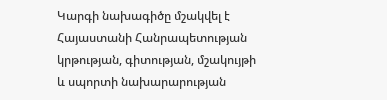Կարգի նախագիծը մշակվել է Հայաստանի Հանրապետության կրթության, գիտության, մշակույթի և սպորտի նախարարության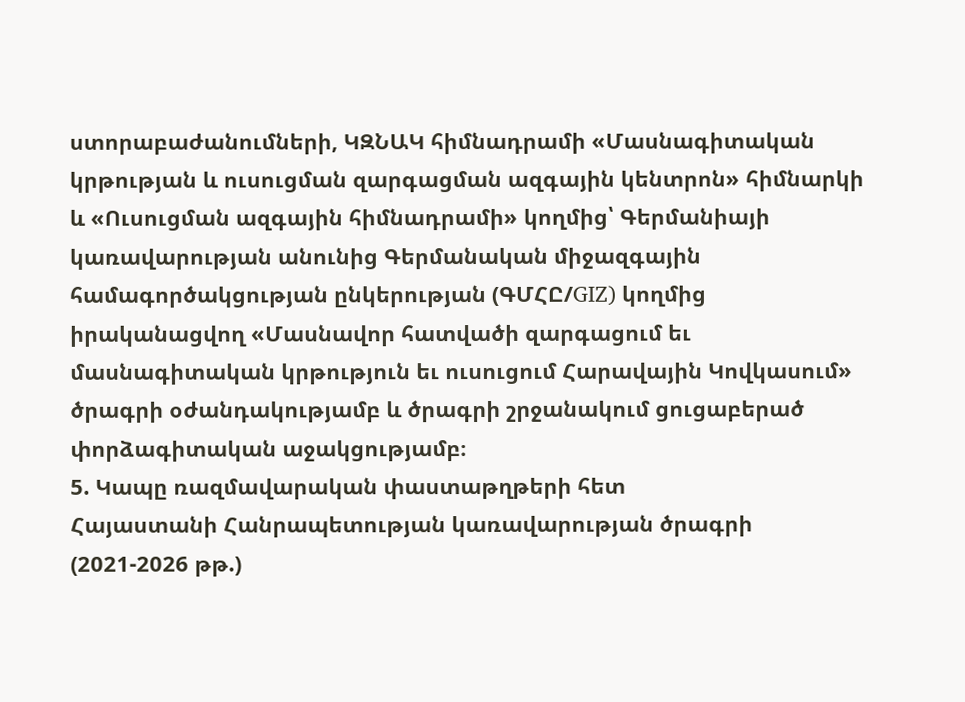ստորաբաժանումների, ԿԶՆԱԿ հիմնադրամի «Մասնագիտական կրթության և ուսուցման զարգացման ազգային կենտրոն» հիմնարկի և «Ուսուցման ազգային հիմնադրամի» կողմից՝ Գերմանիայի կառավարության անունից Գերմանական միջազգային համագործակցության ընկերության (ԳՄՀԸ/GIZ) կողմից իրականացվող «Մասնավոր հատվածի զարգացում եւ մասնագիտական կրթություն եւ ուսուցում Հարավային Կովկասում» ծրագրի օժանդակությամբ և ծրագրի շրջանակում ցուցաբերած փորձագիտական աջակցությամբ։
5. Կապը ռազմավարական փաստաթղթերի հետ
Հայաստանի Հանրապետության կառավարության ծրագրի (2021-2026 թթ.)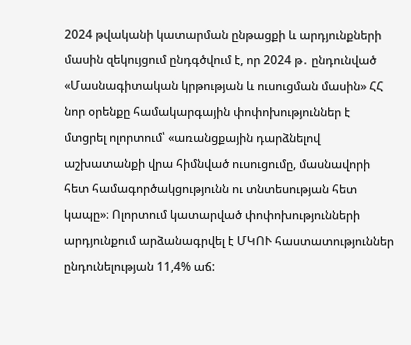2024 թվականի կատարման ընթացքի և արդյունքների մասին զեկույցում ընդգծվում է, որ 2024 թ․ ընդունված «Մասնագիտական կրթության և ուսուցման մասին» ՀՀ նոր օրենքը համակարգային փոփոխություններ է մտցրել ոլորտում՝ «առանցքային դարձնելով աշխատանքի վրա հիմնված ուսուցումը, մասնավորի հետ համագործակցությունն ու տնտեսության հետ կապը»։ Ոլորտում կատարված փոփոխությունների արդյունքում արձանագրվել է ՄԿՈՒ հաստատություններ ընդունելության 11,4% աճ: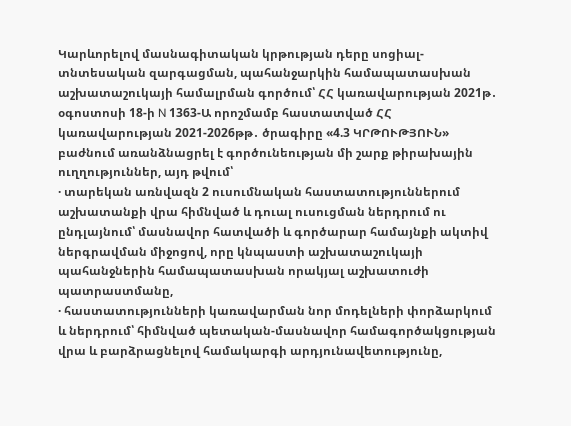Կարևորելով մասնագիտական կրթության դերը սոցիալ-տնտեսական զարգացման, պահանջարկին համապատասխան աշխատաշուկայի համալրման գործում՝ ՀՀ կառավարության 2021թ․ օգոստոսի 18-ի N 1363-Ա որոշմամբ հաստատված ՀՀ կառավարության 2021-2026թթ․ ծրագիրը «4.3 ԿՐԹՈՒԹՅՈՒՆ» բաժնում առանձնացրել է գործունեության մի շարք թիրախային ուղղություններ, այդ թվում՝
· տարեկան առնվազն 2 ուսումնական հաստատություններում աշխատանքի վրա հիմնված և դուալ ուսուցման ներդրում ու ընդլայնում՝ մասնավոր հատվածի և գործարար համայնքի ակտիվ ներգրավման միջոցով, որը կնպաստի աշխատաշուկայի պահանջներին համապատասխան որակյալ աշխատուժի պատրաստմանը,
· հաստատությունների կառավարման նոր մոդելների փորձարկում և ներդրում՝ հիմնված պետական-մասնավոր համագործակցության վրա և բարձրացնելով համակարգի արդյունավետությունը,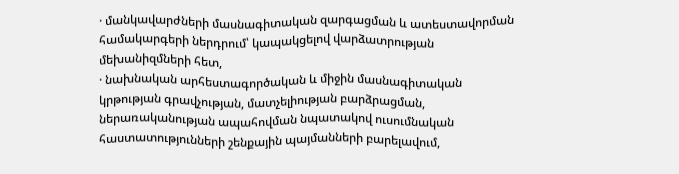· մանկավարժների մասնագիտական զարգացման և ատեստավորման համակարգերի ներդրում՝ կապակցելով վարձատրության մեխանիզմների հետ,
· նախնական արհեստագործական և միջին մասնագիտական կրթության գրավչության, մատչելիության բարձրացման, ներառականության ապահովման նպատակով ուսումնական հաստատությունների շենքային պայմանների բարելավում,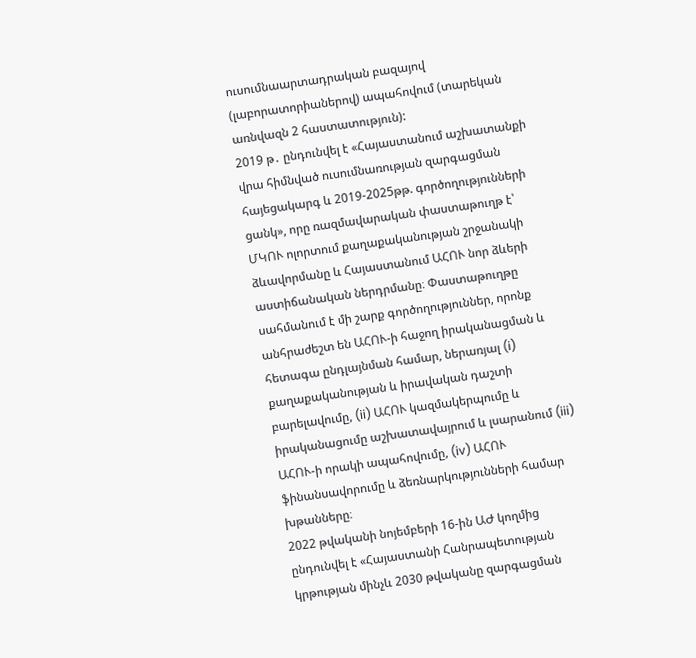ուսումնաարտադրական բազայով (լաբորատորիաներով) ապահովում (տարեկան առնվազն 2 հաստատություն):
2019 թ․ ընդունվել է «Հայաստանում աշխատանքի վրա հիմնված ուսումնառության զարգացման հայեցակարգ և 2019-2025թթ. գործողությունների ցանկ», որը ռազմավարական փաստաթուղթ է՝ ՄԿՈՒ ոլորտում քաղաքականության շրջանակի ձևավորմանը և Հայաստանում ԱՀՈՒ նոր ձևերի աստիճանական ներդրմանը։ Փաստաթուղթը սահմանում է մի շարք գործողություններ, որոնք անհրաժեշտ են ԱՀՈՒ-ի հաջող իրականացման և հետագա ընդլայնման համար, ներառյալ (i) քաղաքականության և իրավական դաշտի բարելավումը, (ii) ԱՀՈՒ կազմակերպումը և իրականացումը աշխատավայրում և լսարանում (iii) ԱՀՈՒ-ի որակի ապահովումը, (iv) ԱՀՈՒ ֆինանսավորումը և ձեռնարկությունների համար խթանները։
2022 թվականի նոյեմբերի 16-ին ԱԺ կողմից ընդունվել է «Հայաստանի Հանրապետության կրթության մինչև 2030 թվականը զարգացման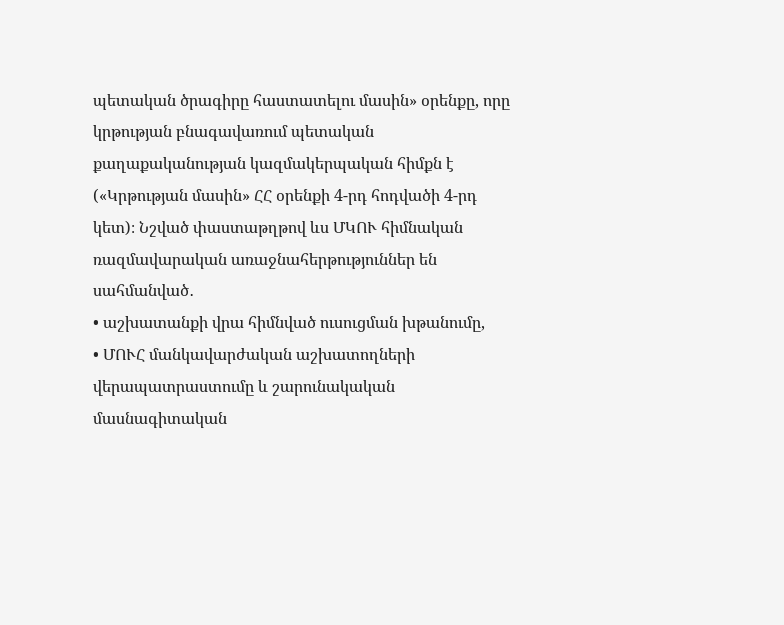պետական ծրագիրը հաստատելու մասին» օրենքը, որը կրթության բնագավառում պետական քաղաքականության կազմակերպական հիմքն է («Կրթության մասին» ՀՀ օրենքի 4-րդ հոդվածի 4-րդ կետ)։ Նշված փաստաթղթով ևս ՄԿՈՒ հիմնական ռազմավարական առաջնահերթություններ են սահմանված․
• աշխատանքի վրա հիմնված ուսուցման խթանումը,
• ՄՈՒՀ մանկավարժական աշխատողների վերապատրաստումը և շարունակական մասնագիտական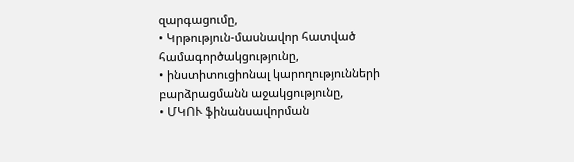զարգացումը,
• Կրթություն-մասնավոր հատված համագործակցությունը,
• ինստիտուցիոնալ կարողությունների բարձրացմանն աջակցությունը,
• ՄԿՈՒ ֆինանսավորման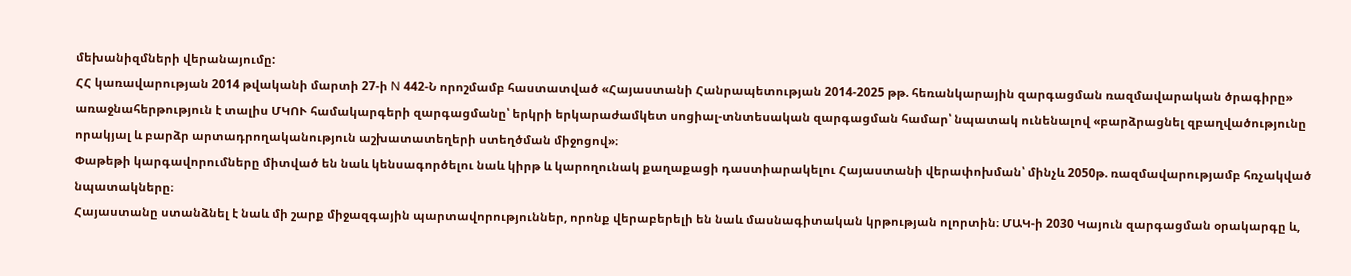մեխանիզմների վերանայումը:
ՀՀ կառավարության 2014 թվականի մարտի 27-ի N 442-Ն որոշմամբ հաստատված «Հայաստանի Հանրապետության 2014-2025 թթ. հեռանկարային զարգացման ռազմավարական ծրագիրը» առաջնահերթություն է տալիս ՄԿՈՒ համակարգերի զարգացմանը՝ երկրի երկարաժամկետ սոցիալ-տնտեսական զարգացման համար՝ նպատակ ունենալով «բարձրացնել զբաղվածությունը որակյալ և բարձր արտադրողականություն աշխատատեղերի ստեղծման միջոցով»։
Փաթեթի կարգավորումները միտված են նաև կենսագործելու նաև կիրթ և կարողունակ քաղաքացի դաստիարակելու Հայաստանի վերափոխման՝ մինչև 2050թ. ռազմավարությամբ հռչակված նպատակները։
Հայաստանը ստանձնել է նաև մի շարք միջազգային պարտավորություններ, որոնք վերաբերելի են նաև մասնագիտական կրթության ոլորտին։ ՄԱԿ-ի 2030 Կայուն զարգացման օրակարգը և,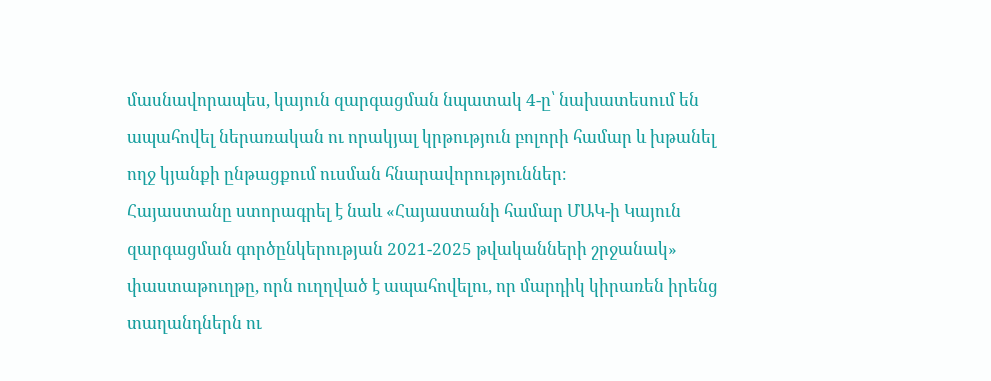մասնավորապես, կայուն զարգացման նպատակ 4-ը՝ նախատեսում են ապահովել ներառական ու որակյալ կրթություն բոլորի համար և խթանել ողջ կյանքի ընթացքում ուսման հնարավորություններ։
Հայաստանը ստորագրել է նաև «Հայաստանի համար ՄԱԿ-ի Կայուն զարգացման գործընկերության 2021-2025 թվականների շրջանակ» փաստաթուղթը, որն ուղղված է ապահովելու, որ մարդիկ կիրառեն իրենց տաղանդներն ու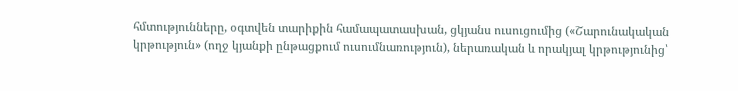հմտությունները, օգտվեն տարիքին համապատասխան, ցկյանս ուսուցումից («Շարունակական կրթություն» (ողջ կյանքի ընթացքում ուսումնառություն), ներառական և որակյալ կրթությունից՝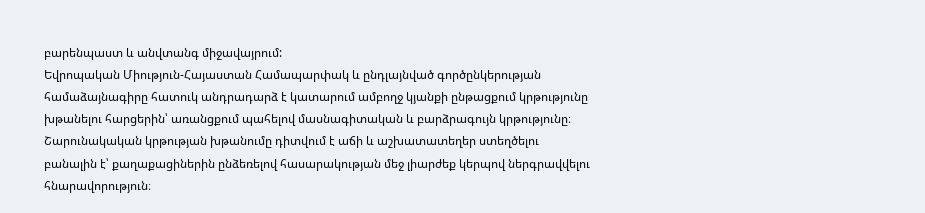բարենպաստ և անվտանգ միջավայրում:
Եվրոպական Միություն-Հայաստան Համապարփակ և ընդլայնված գործընկերության համաձայնագիրը հատուկ անդրադարձ է կատարում ամբողջ կյանքի ընթացքում կրթությունը խթանելու հարցերին՝ առանցքում պահելով մասնագիտական և բարձրագույն կրթությունը։ Շարունակական կրթության խթանումը դիտվում է աճի և աշխատատեղեր ստեղծելու բանալին է՝ քաղաքացիներին ընձեռելով հասարակության մեջ լիարժեք կերպով ներգրավվելու հնարավորություն։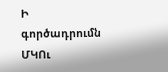Ի գործադրումն ՄԿՈւ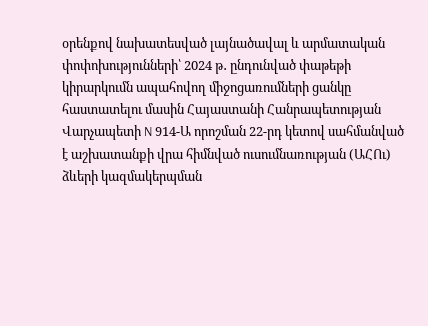օրենքով նախատեսված լայնածավալ և արմատական փոփոխությունների՝ 2024 թ․ ընդունված փաթեթի կիրարկումն ապահովող միջոցառումների ցանկը հաստատելու մասին Հայաստանի Հանրապետության Վարչապետի N 914-Ա որոշման 22-րդ կետով սահմանված է աշխատանքի վրա հիմնված ուսումնառության (ԱՀՈւ) ձևերի կազմակերպման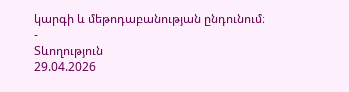կարգի և մեթոդաբանության ընդունում։
-
Տևողություն
29.04.2026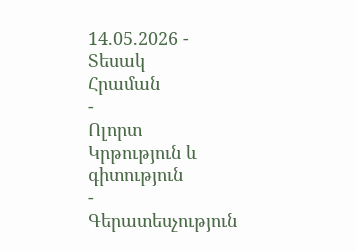14.05.2026 -
Տեսակ
Հրաման
-
Ոլորտ
Կրթություն և գիտություն
-
Գերատեսչություն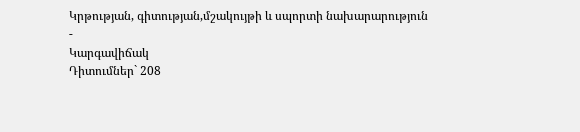Կրթության, գիտության,մշակույթի և սպորտի նախարարություն
-
Կարգավիճակ
Դիտումներ` 208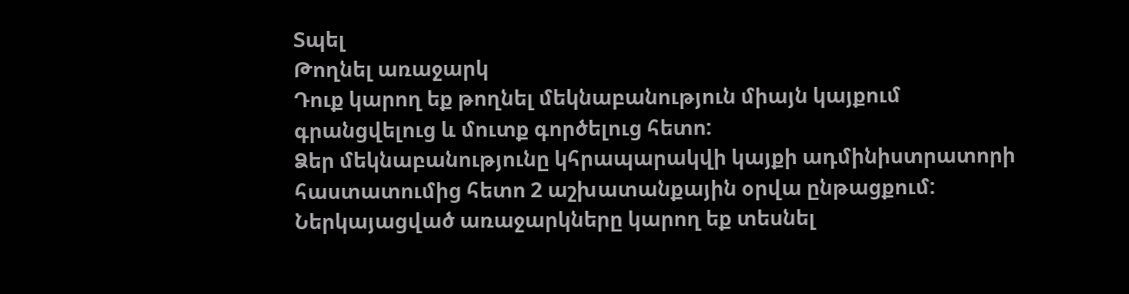Տպել
Թողնել առաջարկ
Դուք կարող եք թողնել մեկնաբանություն միայն կայքում գրանցվելուց և մուտք գործելուց հետո:
Ձեր մեկնաբանությունը կհրապարակվի կայքի ադմինիստրատորի հաստատումից հետո 2 աշխատանքային օրվա ընթացքում:
Ներկայացված առաջարկները կարող եք տեսնել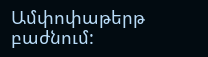Ամփոփաթերթ բաժնում: